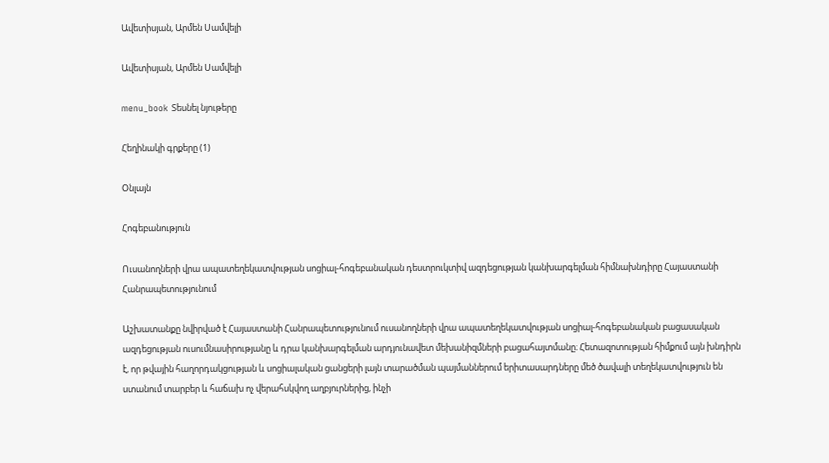Ավետիսյան, Արմեն Սամվելի

Ավետիսյան, Արմեն Սամվելի

menu_book Տեսնել նյութերը

Հեղինակի գրքերը (1)

Օնլայն

Հոգեբանություն

Ուսանողների վրա ապատեղեկատվության սոցիալ-հոգեբանական դեստրուկտիվ ազդեցության կանխարգելման հիմնախնդիրը Հայաստանի Հանրապետությունում

Աշխատանքը նվիրված է Հայաստանի Հանրապետությունում ուսանողների վրա ապատեղեկատվության սոցիալ-հոգեբանական բացասական ազդեցության ուսումնասիրությանը և դրա կանխարգելման արդյունավետ մեխանիզմների բացահայտմանը։ Հետազոտության հիմքում այն խնդիրն է, որ թվային հաղորդակցության և սոցիալական ցանցերի լայն տարածման պայմաններում երիտասարդները մեծ ծավալի տեղեկատվություն են ստանում տարբեր և հաճախ ոչ վերահսկվող աղբյուրներից, ինչի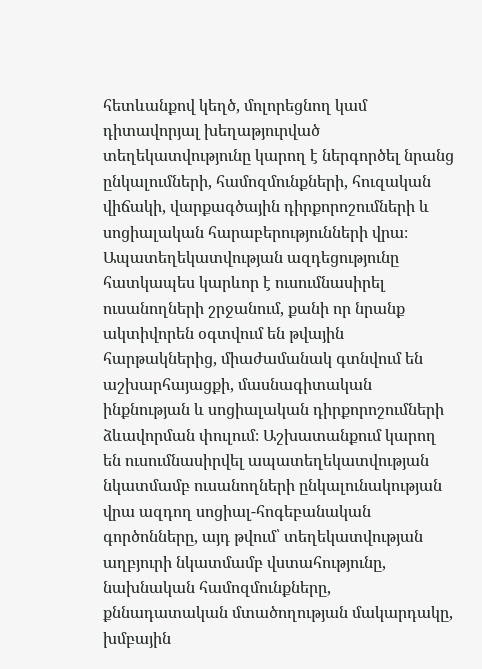հետևանքով կեղծ, մոլորեցնող կամ դիտավորյալ խեղաթյուրված տեղեկատվությունը կարող է ներգործել նրանց ընկալումների, համոզմունքների, հուզական վիճակի, վարքագծային դիրքորոշումների և սոցիալական հարաբերությունների վրա։ Ապատեղեկատվության ազդեցությունը հատկապես կարևոր է ուսումնասիրել ուսանողների շրջանում, քանի որ նրանք ակտիվորեն օգտվում են թվային հարթակներից, միաժամանակ գտնվում են աշխարհայացքի, մասնագիտական ինքնության և սոցիալական դիրքորոշումների ձևավորման փուլում։ Աշխատանքում կարող են ուսումնասիրվել ապատեղեկատվության նկատմամբ ուսանողների ընկալունակության վրա ազդող սոցիալ-հոգեբանական գործոնները, այդ թվում՝ տեղեկատվության աղբյուրի նկատմամբ վստահությունը, նախնական համոզմունքները, քննադատական մտածողության մակարդակը, խմբային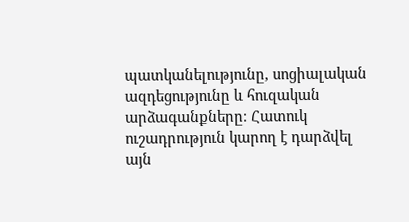պատկանելությունը, սոցիալական ազդեցությունը և հուզական արձագանքները։ Հատուկ ուշադրություն կարող է դարձվել այն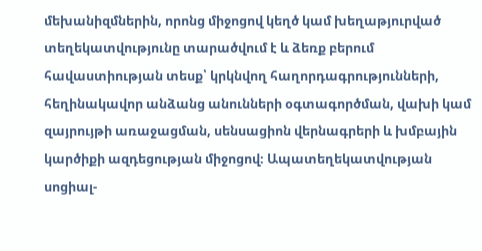մեխանիզմներին, որոնց միջոցով կեղծ կամ խեղաթյուրված տեղեկատվությունը տարածվում է և ձեռք բերում հավաստիության տեսք՝ կրկնվող հաղորդագրությունների, հեղինակավոր անձանց անունների օգտագործման, վախի կամ զայրույթի առաջացման, սենսացիոն վերնագրերի և խմբային կարծիքի ազդեցության միջոցով։ Ապատեղեկատվության սոցիալ-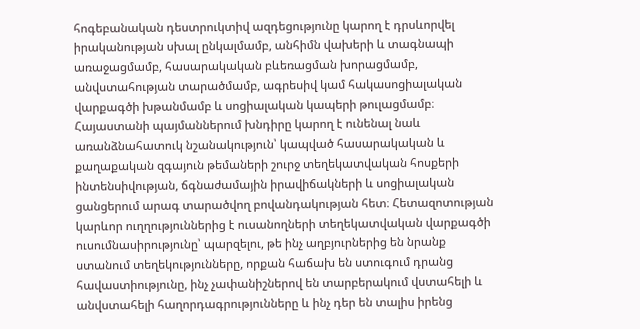հոգեբանական դեստրուկտիվ ազդեցությունը կարող է դրսևորվել իրականության սխալ ընկալմամբ, անհիմն վախերի և տագնապի առաջացմամբ, հասարակական բևեռացման խորացմամբ, անվստահության տարածմամբ, ագրեսիվ կամ հակասոցիալական վարքագծի խթանմամբ և սոցիալական կապերի թուլացմամբ։ Հայաստանի պայմաններում խնդիրը կարող է ունենալ նաև առանձնահատուկ նշանակություն՝ կապված հասարակական և քաղաքական զգայուն թեմաների շուրջ տեղեկատվական հոսքերի ինտենսիվության, ճգնաժամային իրավիճակների և սոցիալական ցանցերում արագ տարածվող բովանդակության հետ։ Հետազոտության կարևոր ուղղություններից է ուսանողների տեղեկատվական վարքագծի ուսումնասիրությունը՝ պարզելու, թե ինչ աղբյուրներից են նրանք ստանում տեղեկությունները, որքան հաճախ են ստուգում դրանց հավաստիությունը, ինչ չափանիշներով են տարբերակում վստահելի և անվստահելի հաղորդագրությունները և ինչ դեր են տալիս իրենց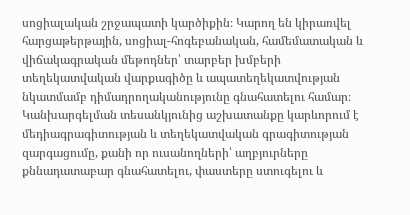սոցիալական շրջապատի կարծիքին։ Կարող են կիրառվել հարցաթերթային, սոցիալ-հոգեբանական, համեմատական և վիճակագրական մեթոդներ՝ տարբեր խմբերի տեղեկատվական վարքագիծը և ապատեղեկատվության նկատմամբ դիմադրողականությունը գնահատելու համար։ Կանխարգելման տեսանկյունից աշխատանքը կարևորում է մեդիագրագիտության և տեղեկատվական գրագիտության զարգացումը, քանի որ ուսանողների՝ աղբյուրները քննադատաբար գնահատելու, փաստերը ստուգելու և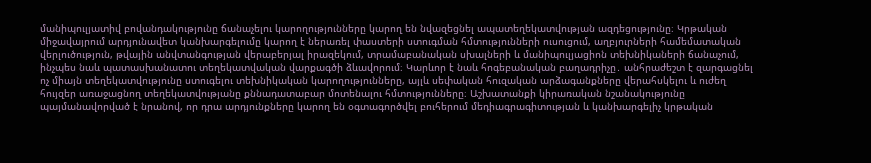մանիպուլյատիվ բովանդակությունը ճանաչելու կարողությունները կարող են նվազեցնել ապատեղեկատվության ազդեցությունը։ Կրթական միջավայրում արդյունավետ կանխարգելումը կարող է ներառել փաստերի ստուգման հմտությունների ուսուցում, աղբյուրների համեմատական վերլուծություն, թվային անվտանգության վերաբերյալ իրազեկում, տրամաբանական սխալների և մանիպուլյացիոն տեխնիկաների ճանաչում, ինչպես նաև պատասխանատու տեղեկատվական վարքագծի ձևավորում։ Կարևոր է նաև հոգեբանական բաղադրիչը․ անհրաժեշտ է զարգացնել ոչ միայն տեղեկատվությունը ստուգելու տեխնիկական կարողությունները, այլև սեփական հուզական արձագանքները վերահսկելու և ուժեղ հույզեր առաջացնող տեղեկատվությանը քննադատաբար մոտենալու հմտությունները։ Աշխատանքի կիրառական նշանակությունը պայմանավորված է նրանով, որ դրա արդյունքները կարող են օգտագործվել բուհերում մեդիագրագիտության և կանխարգելիչ կրթական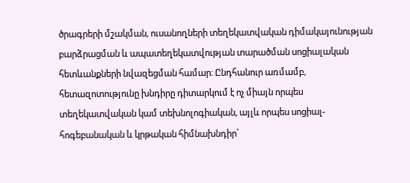ծրագրերի մշակման, ուսանողների տեղեկատվական դիմակայունության բարձրացման և ապատեղեկատվության տարածման սոցիալական հետևանքների նվազեցման համար։ Ընդհանուր առմամբ, հետազոտությունը խնդիրը դիտարկում է ոչ միայն որպես տեղեկատվական կամ տեխնոլոգիական, այլև որպես սոցիալ-հոգեբանական և կրթական հիմնախնդիր՝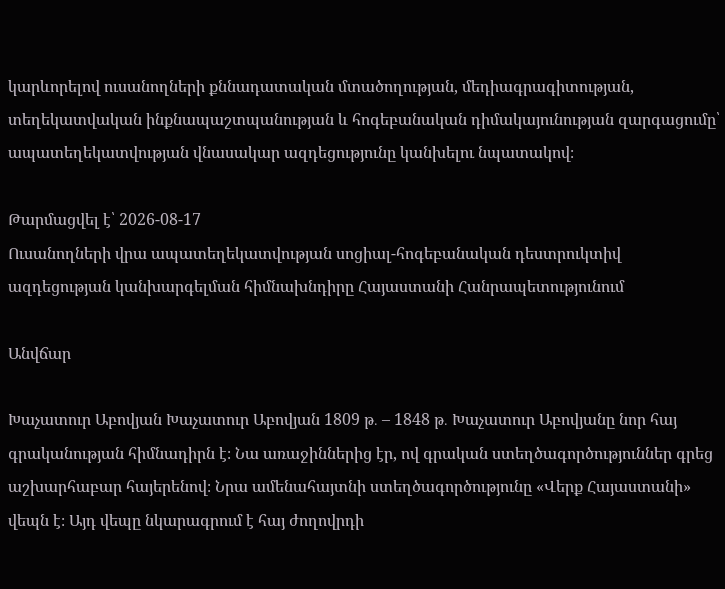կարևորելով ուսանողների քննադատական մտածողության, մեդիագրագիտության, տեղեկատվական ինքնապաշտպանության և հոգեբանական դիմակայունության զարգացումը՝ ապատեղեկատվության վնասակար ազդեցությունը կանխելու նպատակով։

Թարմացվել է՝ 2026-08-17
Ուսանողների վրա ապատեղեկատվության սոցիալ-հոգեբանական դեստրուկտիվ ազդեցության կանխարգելման հիմնախնդիրը Հայաստանի Հանրապետությունում

Անվճար

Խաչատուր Աբովյան Խաչատուր Աբովյան 1809 թ․ – 1848 թ․ Խաչատուր Աբովյանը նոր հայ գրականության հիմնադիրն է։ Նա առաջիններից էր, ով գրական ստեղծագործություններ գրեց աշխարհաբար հայերենով։ Նրա ամենահայտնի ստեղծագործությունը «Վերք Հայաստանի» վեպն է։ Այդ վեպը նկարագրում է հայ ժողովրդի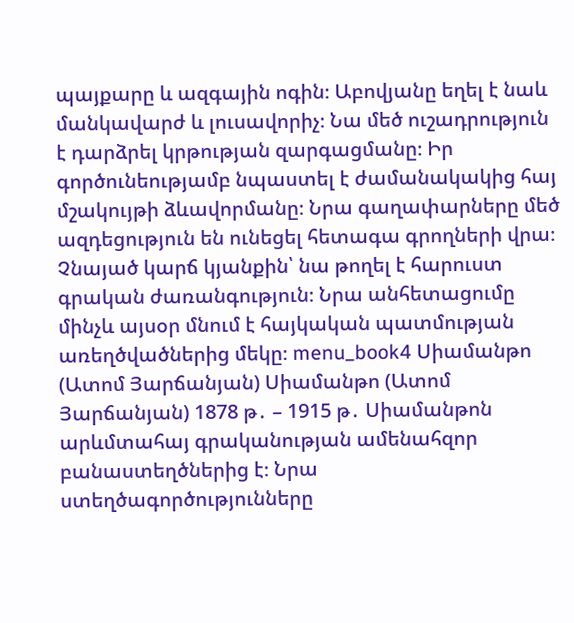պայքարը և ազգային ոգին։ Աբովյանը եղել է նաև մանկավարժ և լուսավորիչ։ Նա մեծ ուշադրություն է դարձրել կրթության զարգացմանը։ Իր գործունեությամբ նպաստել է ժամանակակից հայ մշակույթի ձևավորմանը։ Նրա գաղափարները մեծ ազդեցություն են ունեցել հետագա գրողների վրա։ Չնայած կարճ կյանքին՝ նա թողել է հարուստ գրական ժառանգություն։ Նրա անհետացումը մինչև այսօր մնում է հայկական պատմության առեղծվածներից մեկը։ menu_book4 Սիամանթո (Ատոմ Յարճանյան) Սիամանթո (Ատոմ Յարճանյան) 1878 թ․ – 1915 թ․ Սիամանթոն արևմտահայ գրականության ամենահզոր բանաստեղծներից է։ Նրա ստեղծագործությունները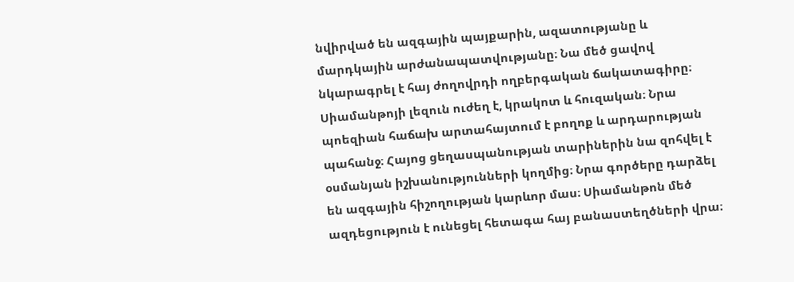նվիրված են ազգային պայքարին, ազատությանը և մարդկային արժանապատվությանը։ Նա մեծ ցավով նկարագրել է հայ ժողովրդի ողբերգական ճակատագիրը։ Սիամանթոյի լեզուն ուժեղ է, կրակոտ և հուզական։ Նրա պոեզիան հաճախ արտահայտում է բողոք և արդարության պահանջ։ Հայոց ցեղասպանության տարիներին նա զոհվել է օսմանյան իշխանությունների կողմից։ Նրա գործերը դարձել են ազգային հիշողության կարևոր մաս։ Սիամանթոն մեծ ազդեցություն է ունեցել հետագա հայ բանաստեղծների վրա։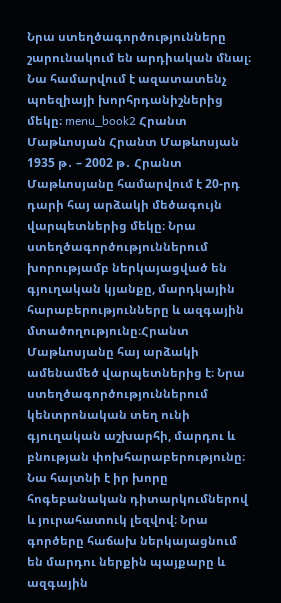Նրա ստեղծագործությունները շարունակում են արդիական մնալ։ Նա համարվում է ազատատենչ պոեզիայի խորհրդանիշներից մեկը։ menu_book2 Հրանտ Մաթևոսյան Հրանտ Մաթևոսյան 1935 թ․ – 2002 թ․ Հրանտ Մաթևոսյանը համարվում է 20-րդ դարի հայ արձակի մեծագույն վարպետներից մեկը։ Նրա ստեղծագործություններում խորությամբ ներկայացված են գյուղական կյանքը, մարդկային հարաբերությունները և ազգային մտածողությունը։Հրանտ Մաթևոսյանը հայ արձակի ամենամեծ վարպետներից է։ Նրա ստեղծագործություններում կենտրոնական տեղ ունի գյուղական աշխարհի, մարդու և բնության փոխհարաբերությունը։ Նա հայտնի է իր խորը հոգեբանական դիտարկումներով և յուրահատուկ լեզվով։ Նրա գործերը հաճախ ներկայացնում են մարդու ներքին պայքարը և ազգային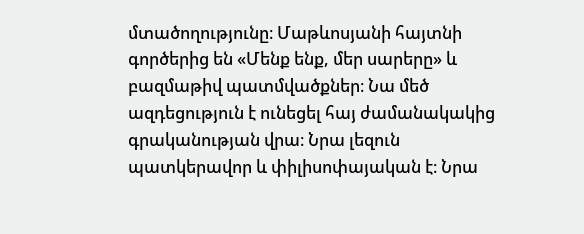մտածողությունը։ Մաթևոսյանի հայտնի գործերից են «Մենք ենք, մեր սարերը» և բազմաթիվ պատմվածքներ։ Նա մեծ ազդեցություն է ունեցել հայ ժամանակակից գրականության վրա։ Նրա լեզուն պատկերավոր և փիլիսոփայական է։ Նրա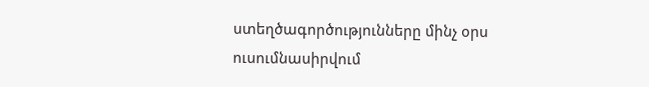ստեղծագործությունները մինչ օրս ուսումնասիրվում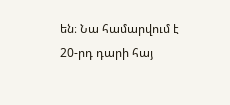են։ Նա համարվում է 20-րդ դարի հայ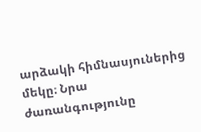արձակի հիմնասյուներից մեկը։ Նրա ժառանգությունը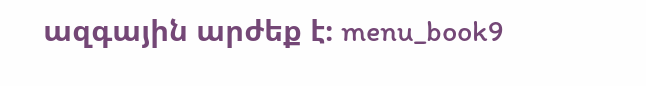ազգային արժեք է։ menu_book9